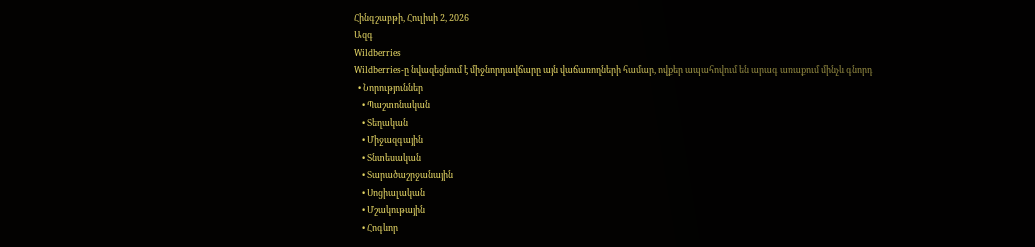Հինգշաբթի, Հուլիսի 2, 2026
Ազգ
Wildberries
Wildberries-ը նվազեցնում է միջնորդավճարը այն վաճառողների համար, ովքեր ապահովում են արագ առաքում մինչև գնորդ
  • Նորություններ
    • Պաշտոնական
    • Տեղական
    • Միջազգային
    • Տնտեսական
    • Տարածաշրջանային
    • Սոցիալական
    • Մշակութային
    • Հոգևոր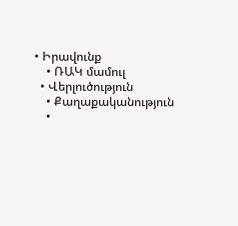• Իրավունք
    • ՌԱԿ մամուլ
  • Վերլուծություն
    • Քաղաքականություն
    •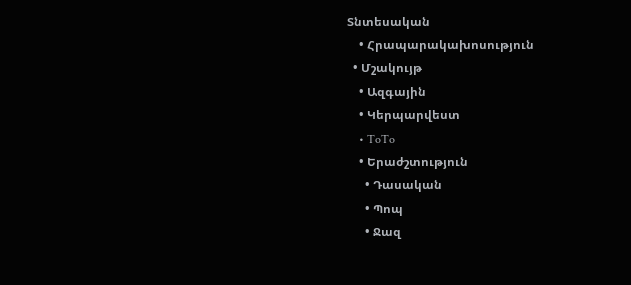Տնտեսական
    • Հրապարակախոսություն
  • Մշակույթ
    • Ազգային
    • Կերպարվեստ
    • ToTo
    • Երաժշտություն
      • Դասական
      • Պոպ
      • Ջազ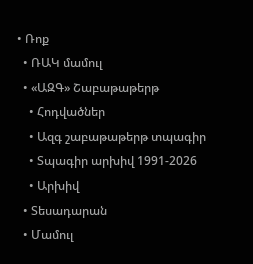• Ռոք
  • ՌԱԿ մամուլ
  • «ԱԶԳ» Շաբաթաթերթ
    • Հոդվածներ
    • Ազգ շաբաթաթերթ տպագիր
    • Տպագիր արխիվ 1991-2026
    • Արխիվ
  • Տեսադարան
  • Մամուլ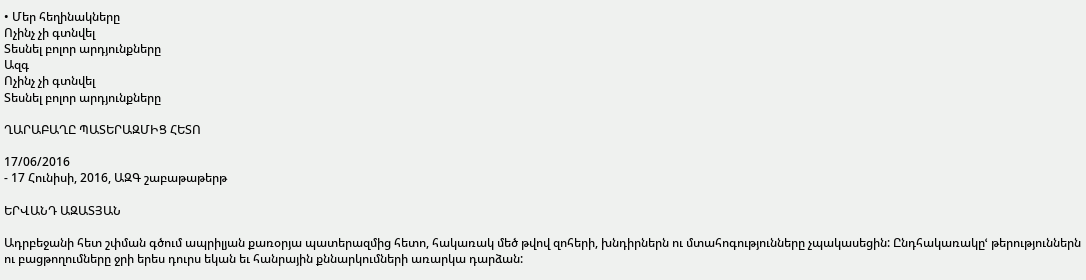• Մեր հեղինակները
Ոչինչ չի գտնվել
Տեսնել բոլոր արդյունքները
Ազգ
Ոչինչ չի գտնվել
Տեսնել բոլոր արդյունքները

ՂԱՐԱԲԱՂԸ ՊԱՏԵՐԱԶՄԻՑ ՀԵՏՈ

17/06/2016
- 17 Հունիսի, 2016, ԱԶԳ շաբաթաթերթ

ԵՐՎԱՆԴ ԱԶԱՏՅԱՆ

Ադրբեջանի հետ շփման գծում ապրիլյան քառօրյա պատերազմից հետո, հակառակ մեծ թվով զոհերի, խնդիրներն ու մտահոգությունները չպակասեցին: Ընդհակառակըՙ թերություններն ու բացթողումները ջրի երես դուրս եկան եւ հանրային քննարկումների առարկա դարձան: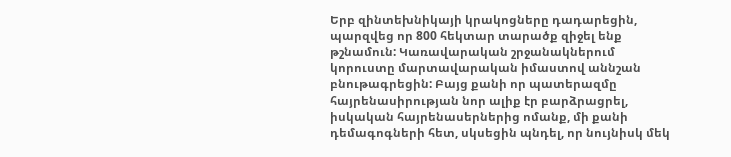Երբ զինտեխնիկայի կրակոցները դադարեցին, պարզվեց որ 800 հեկտար տարածք զիջել ենք թշնամուն: Կառավարական շրջանակներում կորուստը մարտավարական իմաստով աննշան բնութագրեցին: Բայց քանի որ պատերազմը հայրենասիրության նոր ալիք էր բարձրացրել, իսկական հայրենասերներից ոմանք, մի քանի դեմագոգների հետ, սկսեցին պնդել, որ նույնիսկ մեկ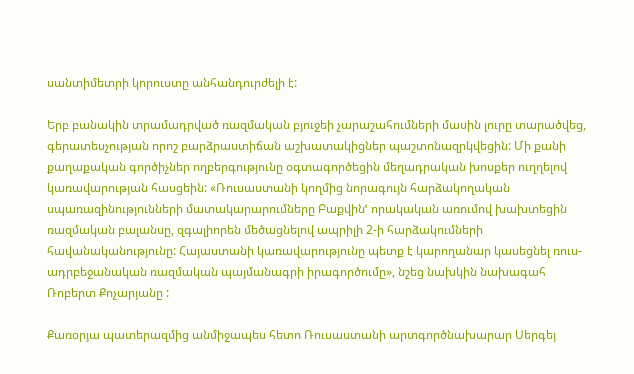սանտիմետրի կորուստը անհանդուրժելի է:

Երբ բանակին տրամադրված ռազմական բյուջեի չարաշահումների մասին լուրը տարածվեց, գերատեսչության որոշ բարձրաստիճան աշխատակիցներ պաշտոնազրկվեցին: Մի քանի քաղաքական գործիչներ ողբերգությունը օգտագործեցին մեղադրական խոսքեր ուղղելով կառավարության հասցեին: «Ռուսաստանի կողմից նորագույն հարձակողական սպառազինությունների մատակարարումները Բաքվինՙ որակական առումով խախտեցին ռազմական բալանսը, զգալիորեն մեծացնելով ապրիլի 2-ի հարձակումների հավանականությունը: Հայաստանի կառավարությունը պետք է կարողանար կասեցնել ռուս-ադրբեջանական ռազմական պայմանագրի իրագործումը», նշեց նախկին նախագահ Ռոբերտ Քոչարյանը :

Քառօրյա պատերազմից անմիջապես հետո Ռուսաստանի արտգործնախարար Սերգեյ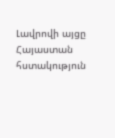Լավրովի այցը Հայաստան հստակություն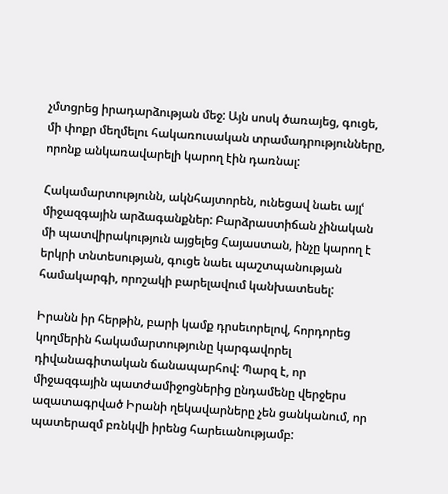չմտցրեց իրադարձության մեջ: Այն սոսկ ծառայեց, գուցե, մի փոքր մեղմելու հակառուսական տրամադրությունները, որոնք անկառավարելի կարող էին դառնալ:

Հակամարտությունն, ակնհայտորեն, ունեցավ նաեւ այլՙ միջազգային արձագանքներ: Բարձրաստիճան չինական մի պատվիրակություն այցելեց Հայաստան, ինչը կարող է երկրի տնտեսության, գուցե նաեւ պաշտպանության համակարգի, որոշակի բարելավում կանխատեսել:

Իրանն իր հերթին, բարի կամք դրսեւորելով, հորդորեց կողմերին հակամարտությունը կարգավորել դիվանագիտական ճանապարհով: Պարզ է, որ միջազգային պատժամիջոցներից ընդամենը վերջերս ազատագրված Իրանի ղեկավարները չեն ցանկանում, որ պատերազմ բռնկվի իրենց հարեւանությամբ: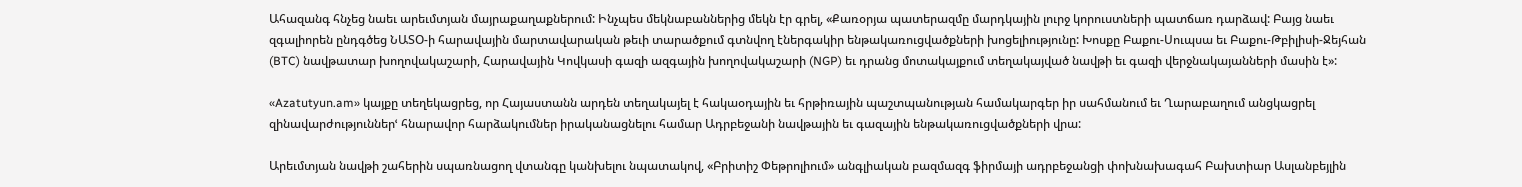Ահազանգ հնչեց նաեւ արեւմտյան մայրաքաղաքներում: Ինչպես մեկնաբաններից մեկն էր գրել, «Քառօրյա պատերազմը մարդկային լուրջ կորուստների պատճառ դարձավ: Բայց նաեւ զգալիորեն ընդգծեց ՆԱՏՕ-ի հարավային մարտավարական թեւի տարածքում գտնվող էներգակիր ենթակառուցվածքների խոցելիությունը: Խոսքը Բաքու-Սուպսա եւ Բաքու-Թբիլիսի-Ջեյհան (BTC) նավթատար խողովակաշարի, Հարավային Կովկասի գազի ազգային խողովակաշարի (NGP) եւ դրանց մոտակայքում տեղակայված նավթի եւ գազի վերջնակայանների մասին է»:

«Azatutyun.am» կայքը տեղեկացրեց, որ Հայաստանն արդեն տեղակայել է հակաօդային եւ հրթիռային պաշտպանության համակարգեր իր սահմանում եւ Ղարաբաղում անցկացրել զինավարժություններՙ հնարավոր հարձակումներ իրականացնելու համար Ադրբեջանի նավթային եւ գազային ենթակառուցվածքների վրա:

Արեւմտյան նավթի շահերին սպառնացող վտանգը կանխելու նպատակով, «Բրիտիշ Փեթրոլիում» անգլիական բազմազգ ֆիրմայի ադրբեջանցի փոխնախագահ Բախտիար Ասլանբեյլին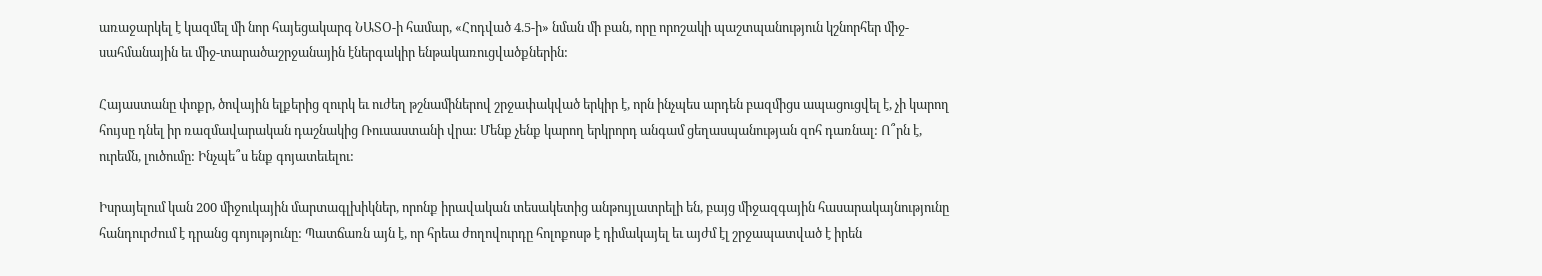առաջարկել է կազմել մի նոր հայեցակարգ ՆԱՏՕ-ի համար, «Հոդված 4.5-ի» նման մի բան, որը որոշակի պաշտպանություն կշնորհեր միջ-սահմանային եւ միջ-տարածաշրջանային էներգակիր ենթակառուցվածքներին:

Հայաստանը փոքր, ծովային ելքերից զուրկ եւ ուժեղ թշնամիներով շրջափակված երկիր է, որն ինչպես արդեն բազմիցս ապացուցվել է, չի կարող հույսը դնել իր ռազմավարական դաշնակից Ռուսաստանի վրա: Մենք չենք կարող երկրորդ անգամ ցեղասպանության զոհ դառնալ: Ո՞րն է, ուրեմն, լուծումը: Ինչպե՞ս ենք գոյատեւելու:

Իսրայելում կան 200 միջուկային մարտագլխիկներ, որոնք իրավական տեսակետից անթույլատրելի են, բայց միջազգային հասարակայնությունը հանդուրժում է դրանց գոյությունը: Պատճառն այն է, որ հրեա ժողովուրդը հոլոքոսթ է դիմակայել եւ այժմ էլ շրջապատված է իրեն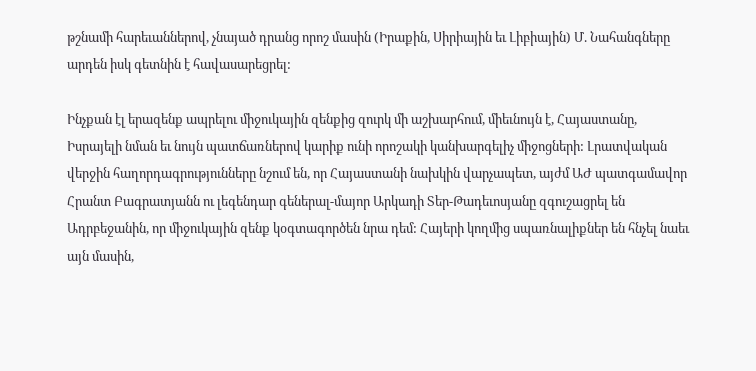թշնամի հարեւաններով, չնայած դրանց որոշ մասին (Իրաքին, Սիրիային եւ Լիբիային) Մ. Նահանգները արդեն իսկ գետնին է հավասարեցրել:

Ինչքան էլ երազենք ապրելու միջուկային զենքից զուրկ մի աշխարհում, միեւնույն է, Հայաստանը, Իսրայելի նման եւ նույն պատճառներով կարիք ունի որոշակի կանխարգելիչ միջոցների: Լրատվական վերջին հաղորդագրությունները նշում են, որ Հայաստանի նախկին վարչապետ, այժմ ԱԺ պատգամավոր Հրանտ Բագրատյանն ու լեգենդար գեներալ-մայոր Արկադի Տեր-Թադեւոսյանը զգուշացրել են Ադրբեջանին, որ միջուկային զենք կօգտագործեն նրա դեմ: Հայերի կողմից սպառնալիքներ են հնչել նաեւ այն մասին,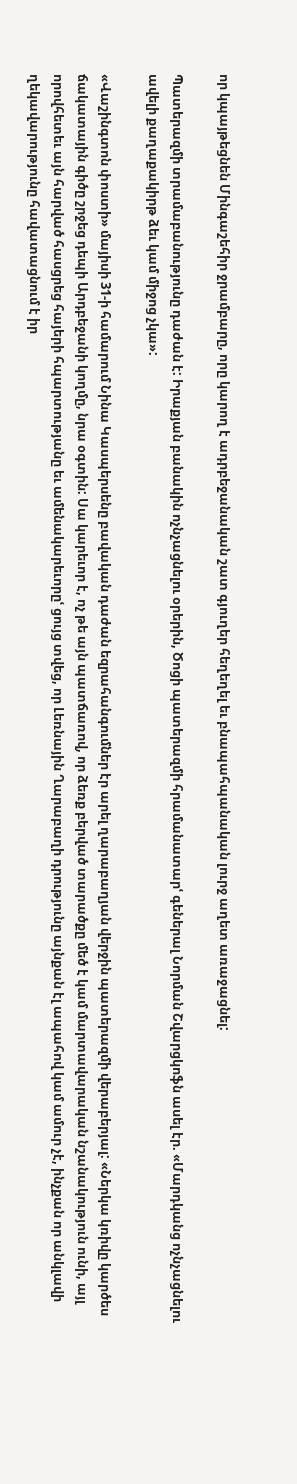որ կպայթեցնեն Մինգաշեհիր ջրամբարը, որը կարող է ադրբեջանական շատ գյուղեր հեղեղել եւ բնապահպանական լուրջ աղետ առաջացնել:

Պատերազմի տրամաբանությունը դաժան է: Իրաքյան բանակին ոչնչացնելու օրերին, Ծոցի պատերազմի հրամանատարՙ գեներալ Նորման Շվարցկոֆն ասել էր. «Մարդկանց ոչնչացնելու ավելի քաղաքակիրթ ձեւ կամ միջոց չկա»:

«Վաշինգտոն փոստի» մայիսի 31-ի համարում Նինա Կասպերսենը բավական դաժան եզրահանգումներ էր արել ղարաբաղյան վերջին պատերազմի վերաբերյալ: «Ներկա կռիվը կարծես ճակատային գիծը շրջեց դեպի Արդբեջանի կողմը, նրա օգտին: Սա կարեւոր է, ոչ թե այն պատճառով, որ ձեռք բերված տարածքը մեծ է կամ մարտավարական նշանակություն ունի, այլ որովհետեւ այն հարված հասցրեց հայերի հպարտությանը եւ ամենակարեւորըՙ ցույց տվեց, որ Լեռնային Ղարաբաղի դրությունը այնքան էլ ապահով կամ ամուր չէ, ինչքան որ անկլավի ղեկավարությունը հավատացնում է իր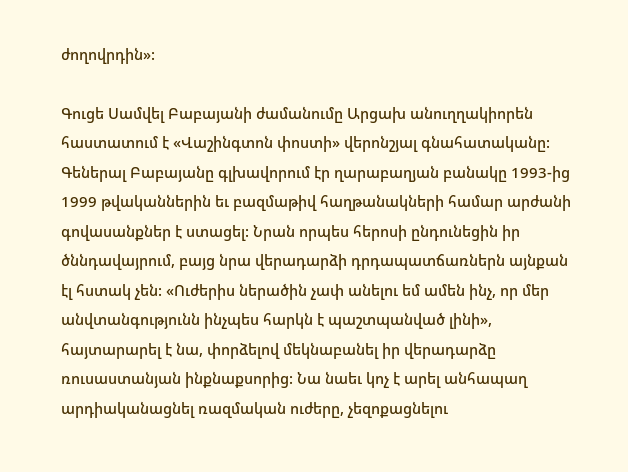ժողովրդին»:

Գուցե Սամվել Բաբայանի ժամանումը Արցախ անուղղակիորեն հաստատում է «Վաշինգտոն փոստի» վերոնշյալ գնահատականը: Գեներալ Բաբայանը գլխավորում էր ղարաբաղյան բանակը 1993-ից 1999 թվականներին եւ բազմաթիվ հաղթանակների համար արժանի գովասանքներ է ստացել: Նրան որպես հերոսի ընդունեցին իր ծննդավայրում, բայց նրա վերադարձի դրդապատճառներն այնքան էլ հստակ չեն: «Ուժերիս ներածին չափ անելու եմ ամեն ինչ, որ մեր անվտանգությունն ինչպես հարկն է պաշտպանված լինի», հայտարարել է նա, փորձելով մեկնաբանել իր վերադարձը ռուսաստանյան ինքնաքսորից: Նա նաեւ կոչ է արել անհապաղ արդիականացնել ռազմական ուժերը, չեզոքացնելու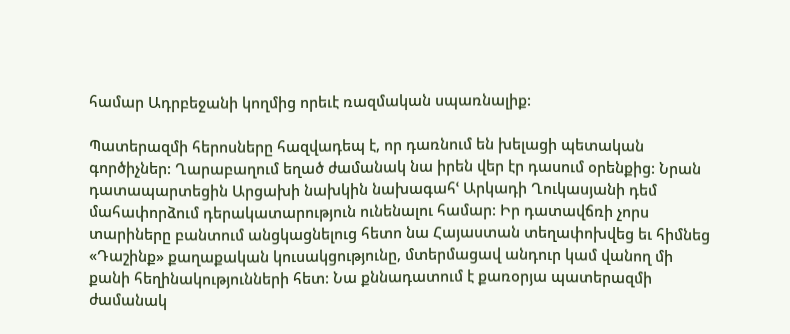համար Ադրբեջանի կողմից որեւէ ռազմական սպառնալիք:

Պատերազմի հերոսները հազվադեպ է, որ դառնում են խելացի պետական գործիչներ: Ղարաբաղում եղած ժամանակ նա իրեն վեր էր դասում օրենքից: Նրան դատապարտեցին Արցախի նախկին նախագահՙ Արկադի Ղուկասյանի դեմ մահափորձում դերակատարություն ունենալու համար: Իր դատավճռի չորս տարիները բանտում անցկացնելուց հետո նա Հայաստան տեղափոխվեց եւ հիմնեց «Դաշինք» քաղաքական կուսակցությունը, մտերմացավ անդուր կամ վանող մի քանի հեղինակությունների հետ: Նա քննադատում է քառօրյա պատերազմի ժամանակ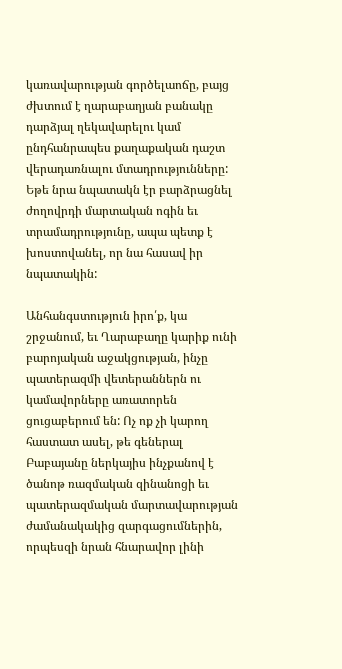կառավարության գործելաոճը, բայց ժխտում է ղարաբաղյան բանակը դարձյալ ղեկավարելու կամ ընդհանրապես քաղաքական դաշտ վերադառնալու մտադրությունները: Եթե նրա նպատակն էր բարձրացնել ժողովրդի մարտական ոգին եւ տրամադրությունը, ապա պետք է խոստովանել, որ նա հասավ իր նպատակին:

Անհանգստություն իրո՛ք, կա շրջանում, եւ Ղարաբաղը կարիք ունի բարոյական աջակցության, ինչը պատերազմի վետերաններն ու կամավորները առատորեն ցուցաբերում են: Ոչ ոք չի կարող հաստատ ասել, թե գեներալ Բաբայանը ներկայիս ինչքանով է ծանոթ ռազմական զինանոցի եւ պատերազմական մարտավարության ժամանակակից զարգացումներին, որպեսզի նրան հնարավոր լինի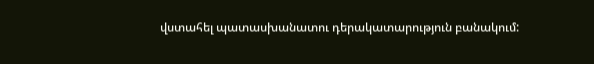վստահել պատասխանատու դերակատարություն բանակում: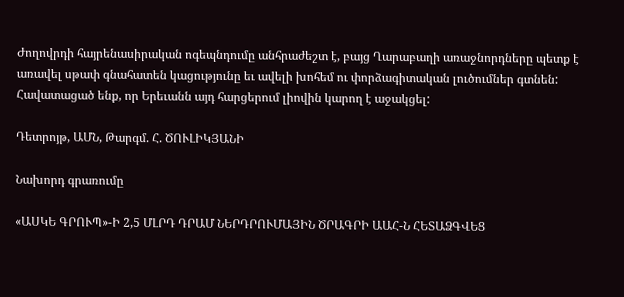Ժողովրդի հայրենասիրական ոգեպնդումը անհրաժեշտ է, բայց Ղարաբաղի առաջնորդները պետք է առավել սթափ գնահատեն կացությունը եւ ավելի խոհեմ ու փորձագիտական լուծումներ գտնեն: Հավատացած ենք, որ Երեւանն այդ հարցերում լիովին կարող է աջակցել:

Դետրոյթ, ԱՄՆ, Թարգմ. Հ. ԾՈՒԼԻԿՅԱՆԻ

Նախորդ գրառումը

«ԱՍԿԵ ԳՐՈՒՊ»-Ի 2,5 ՄԼՐԴ ԴՐԱՄ ՆԵՐԴՐՈՒՄԱՅԻՆ ԾՐԱԳՐԻ ԱԱՀ-Ն ՀԵՏԱՁԳՎԵՑ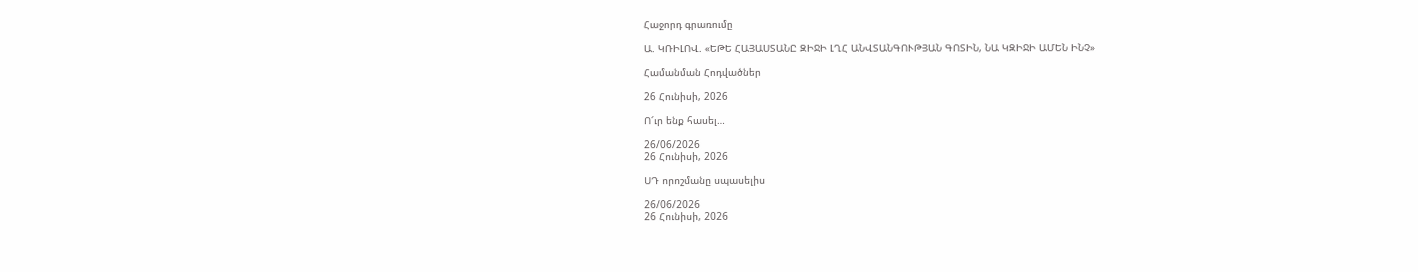Հաջորդ գրառումը

Ա. ԿՌԻԼՈՎ. «ԵԹԵ ՀԱՅԱՍՏԱՆԸ ԶԻՋԻ ԼՂՀ ԱՆՎՏԱՆԳՈՒԹՅԱՆ ԳՈՏԻՆ, ՆԱ ԿԶԻՋԻ ԱՄԵՆ ԻՆՉ»

Համանման Հոդվածներ

26 Հունիսի, 2026

Ո՜ւր ենք հասել…

26/06/2026
26 Հունիսի, 2026

ՍԴ որոշմանը սպասելիս

26/06/2026
26 Հունիսի, 2026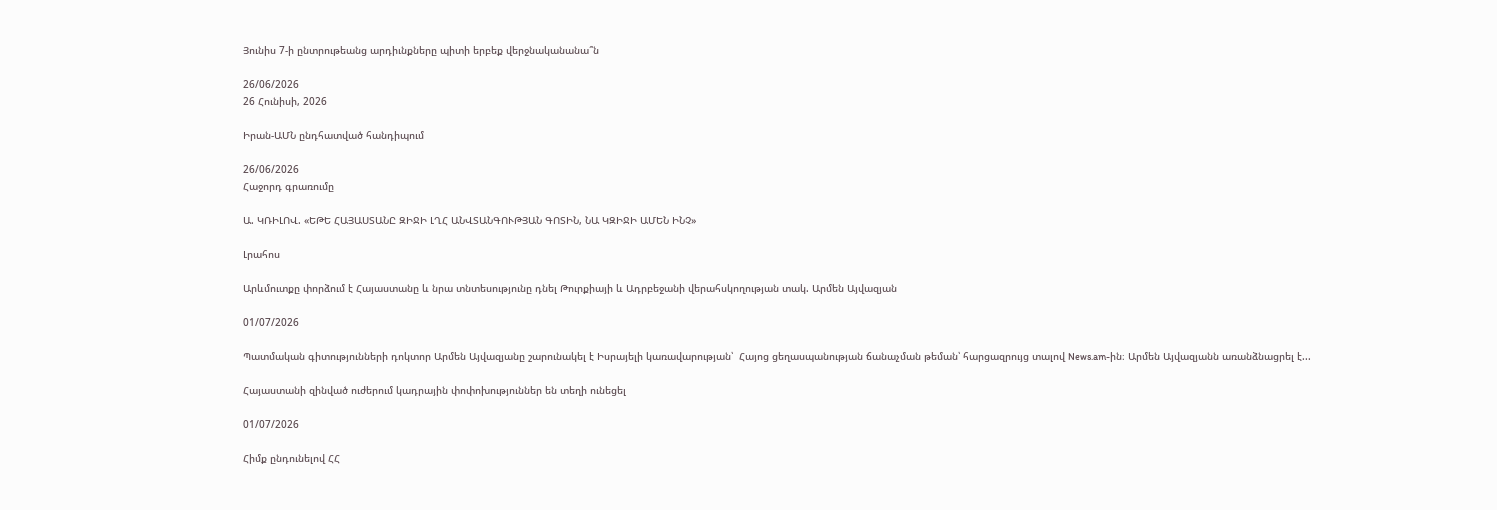Յունիս 7-ի ընտրութեանց արդիւնքները պիտի երբեք վերջնականանա՞ն

26/06/2026
26 Հունիսի, 2026

Իրան-ԱՄՆ ընդհատված հանդիպում

26/06/2026
Հաջորդ գրառումը

Ա. ԿՌԻԼՈՎ. «ԵԹԵ ՀԱՅԱՍՏԱՆԸ ԶԻՋԻ ԼՂՀ ԱՆՎՏԱՆԳՈՒԹՅԱՆ ԳՈՏԻՆ, ՆԱ ԿԶԻՋԻ ԱՄԵՆ ԻՆՉ»

Լրահոս

Արևմուտքը փորձում է Հայաստանը և նրա տնտեսությունը դնել Թուրքիայի և Ադրբեջանի վերահսկողության տակ. Արմեն Այվազյան

01/07/2026

Պատմական գիտությունների դոկտոր Արմեն Այվազյանը շարունակել է Իսրայելի կառավարության՝  Հայոց ցեղասպանության ճանաչման թեման՝ հարցազրույց տալով News.am-ին։ Արմեն Այվազյանն առանձնացրել է...

Հայաստանի զինված ուժերում կադրային փոփոխություններ են տեղի ունեցել

01/07/2026

Հիմք ընդունելով ՀՀ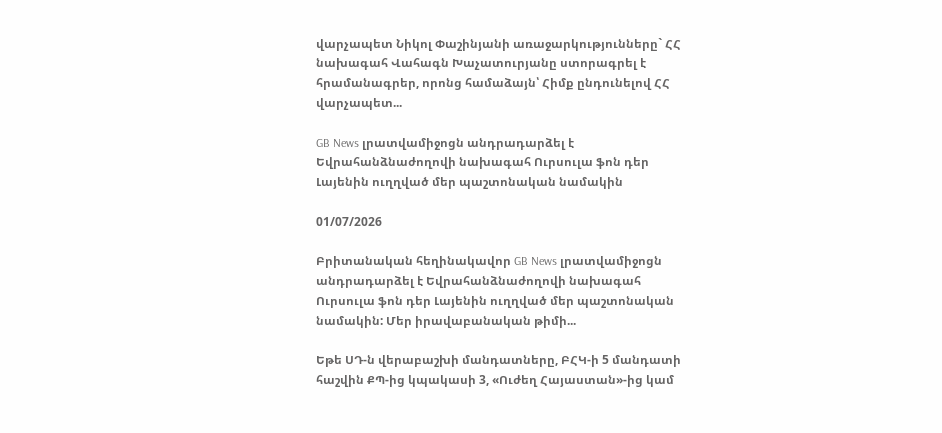վարչապետ Նիկոլ Փաշինյանի առաջարկությունները` ՀՀ նախագահ Վահագն Խաչատուրյանը ստորագրել է հրամանագրեր, որոնց համաձայն՝ Հիմք ընդունելով ՀՀ վարչապետ...

GB News լրատվամիջոցն անդրադարձել է Եվրահանձնաժողովի նախագահ Ուրսուլա ֆոն դեր Լայենին ուղղված մեր պաշտոնական նամակին

01/07/2026

Բրիտանական հեղինակավոր GB News լրատվամիջոցն անդրադարձել է Եվրահանձնաժողովի նախագահ Ուրսուլա ֆոն դեր Լայենին ուղղված մեր պաշտոնական նամակին: Մեր իրավաբանական թիմի...

Եթե ՍԴ-ն վերաբաշխի մանդատները, ԲՀԿ-ի 5 մանդատի հաշվին ՔՊ-ից կպակասի 3, «Ուժեղ Հայաստան»-ից կամ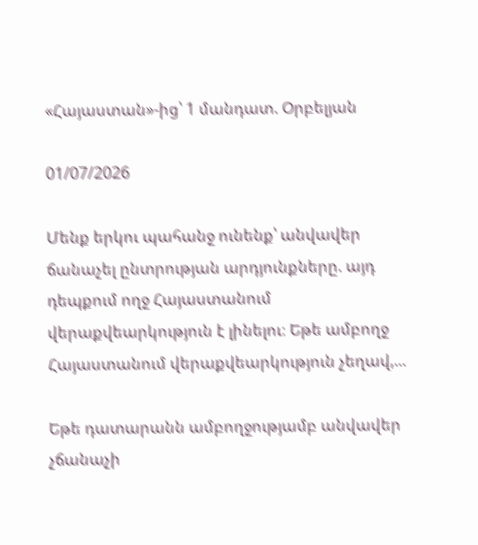«Հայաստան»-ից՝ 1 մանդատ. Օրբելյան

01/07/2026

Մենք երկու պահանջ ունենք՝ անվավեր ճանաչել ընտրության արդյունքները. այդ դեպքում ողջ Հայաստանում վերաքվեարկություն է լինելու։ Եթե ամբողջ Հայաստանում վերաքվեարկություն չեղավ,...

Եթե դատարանն ամբողջությամբ անվավեր չճանաչի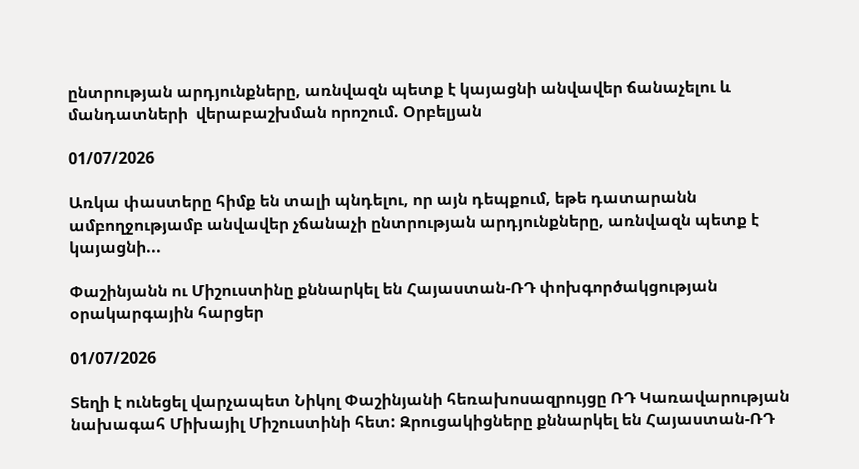ընտրության արդյունքները, առնվազն պետք է կայացնի անվավեր ճանաչելու և մանդատների  վերաբաշխման որոշում. Օրբելյան

01/07/2026

Առկա փաստերը հիմք են տալի պնդելու, որ այն դեպքում, եթե դատարանն ամբողջությամբ անվավեր չճանաչի ընտրության արդյունքները, առնվազն պետք է կայացնի...

Փաշինյանն ու Միշուստինը քննարկել են Հայաստան-ՌԴ փոխգործակցության օրակարգային հարցեր

01/07/2026

Տեղի է ունեցել վարչապետ Նիկոլ Փաշինյանի հեռախոսազրույցը ՌԴ Կառավարության նախագահ Միխայիլ Միշուստինի հետ: Զրուցակիցները քննարկել են Հայաստան-ՌԴ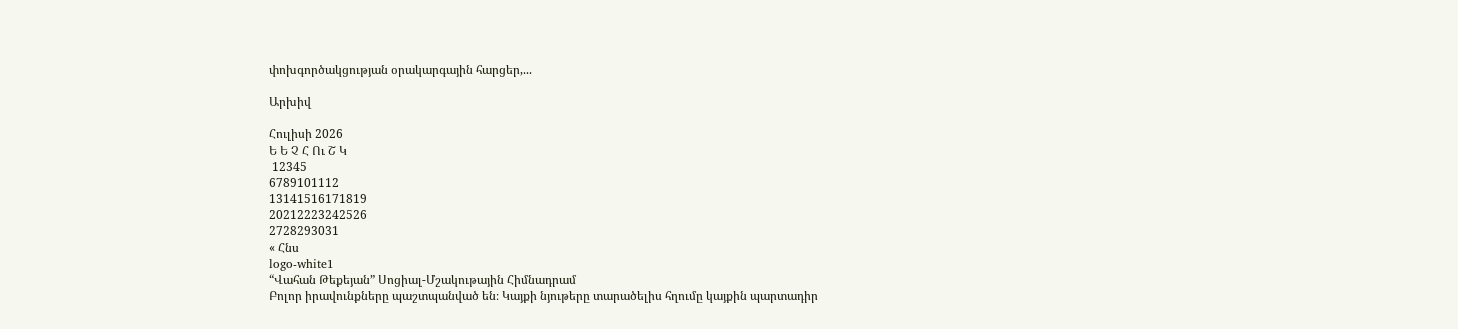փոխգործակցության օրակարգային հարցեր,...

Արխիվ

Հուլիսի 2026
Ե Ե Չ Հ Ու Շ Կ
 12345
6789101112
13141516171819
20212223242526
2728293031
« Հնս
logo-white1
“Վահան Թեքեյան” Սոցիալ-Մշակութային Հիմնադրամ
Բոլոր իրավունքները պաշտպանված են։ Կայքի նյութերը տարածելիս հղումը կայքին պարտադիր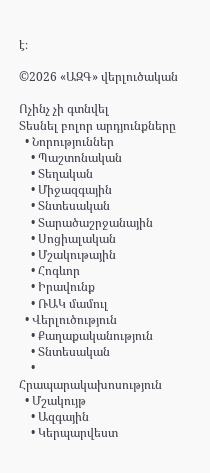է։

©2026 «ԱԶԳ» վերլուծական

Ոչինչ չի գտնվել
Տեսնել բոլոր արդյունքները
  • Նորություններ
    • Պաշտոնական
    • Տեղական
    • Միջազգային
    • Տնտեսական
    • Տարածաշրջանային
    • Սոցիալական
    • Մշակութային
    • Հոգևոր
    • Իրավունք
    • ՌԱԿ մամուլ
  • Վերլուծություն
    • Քաղաքականություն
    • Տնտեսական
    • Հրապարակախոսություն
  • Մշակույթ
    • Ազգային
    • Կերպարվեստ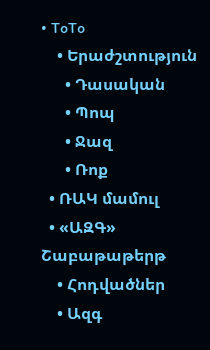• ToTo
    • Երաժշտություն
      • Դասական
      • Պոպ
      • Ջազ
      • Ռոք
  • ՌԱԿ մամուլ
  • «ԱԶԳ» Շաբաթաթերթ
    • Հոդվածներ
    • Ազգ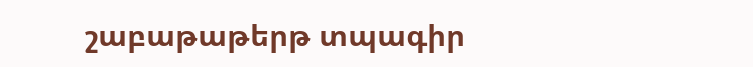շաբաթաթերթ տպագիր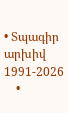• Տպագիր արխիվ 1991-2026
    •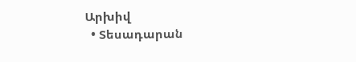Արխիվ
  • Տեսադարան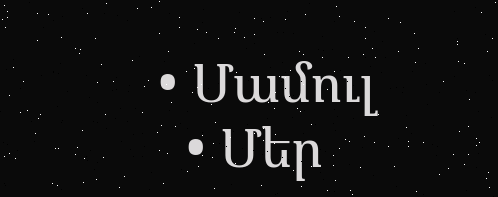• Մամուլ
  • Մեր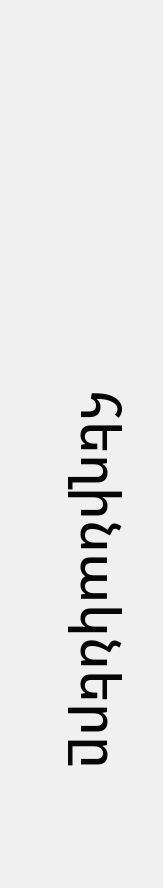հեղինակները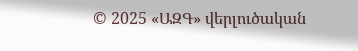© 2025 «ԱԶԳ» վերլուծական